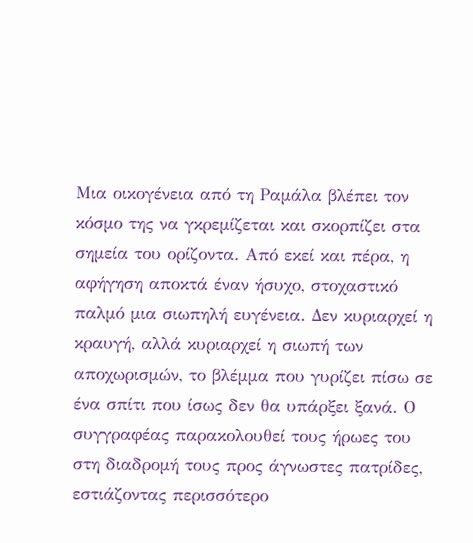Μια οικογένεια από τη Ραμάλα βλέπει τον κόσμο της να γκρεμίζεται και σκορπίζει στα σημεία του ορίζοντα. Από εκεί και πέρα, η αφήγηση αποκτά έναν ήσυχο, στοχαστικό παλμό μια σιωπηλή ευγένεια. Δεν κυριαρχεί η κραυγή, αλλά κυριαρχεί η σιωπή των αποχωρισμών, το βλέμμα που γυρίζει πίσω σε ένα σπίτι που ίσως δεν θα υπάρξει ξανά. Ο συγγραφέας παρακολουθεί τους ήρωες του στη διαδρομή τους προς άγνωστες πατρίδες, εστιάζοντας περισσότερο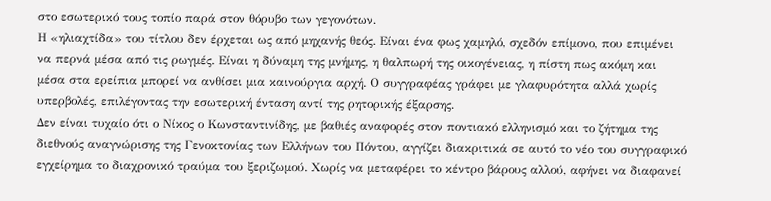στο εσωτερικό τους τοπίο παρά στον θόρυβο των γεγονότων.
Η «ηλιαχτίδα» του τίτλου δεν έρχεται ως από μηχανής θεός. Είναι ένα φως χαμηλό, σχεδόν επίμονο, που επιμένει να περνά μέσα από τις ρωγμές. Είναι η δύναμη της μνήμης, η θαλπωρή της οικογένειας, η πίστη πως ακόμη και μέσα στα ερείπια μπορεί να ανθίσει μια καινούργια αρχή. Ο συγγραφέας γράφει με γλαφυρότητα αλλά χωρίς υπερβολές, επιλέγοντας την εσωτερική ένταση αντί της ρητορικής έξαρσης.
Δεν είναι τυχαίο ότι ο Νίκος ο Κωνσταντινίδης, με βαθιές αναφορές στον ποντιακό ελληνισμό και το ζήτημα της διεθνούς αναγνώρισης της Γενοκτονίας των Ελλήνων του Πόντου, αγγίζει διακριτικά σε αυτό το νέο του συγγραφικό εγχείρημα το διαχρονικό τραύμα του ξεριζωμού. Χωρίς να μεταφέρει το κέντρο βάρους αλλού, αφήνει να διαφανεί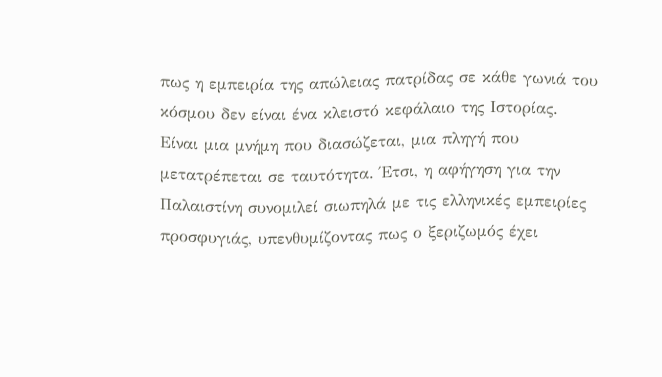πως η εμπειρία της απώλειας πατρίδας σε κάθε γωνιά του κόσμου δεν είναι ένα κλειστό κεφάλαιο της Ιστορίας. Είναι μια μνήμη που διασώζεται, μια πληγή που μετατρέπεται σε ταυτότητα. Έτσι, η αφήγηση για την Παλαιστίνη συνομιλεί σιωπηλά με τις ελληνικές εμπειρίες προσφυγιάς, υπενθυμίζοντας πως ο ξεριζωμός έχει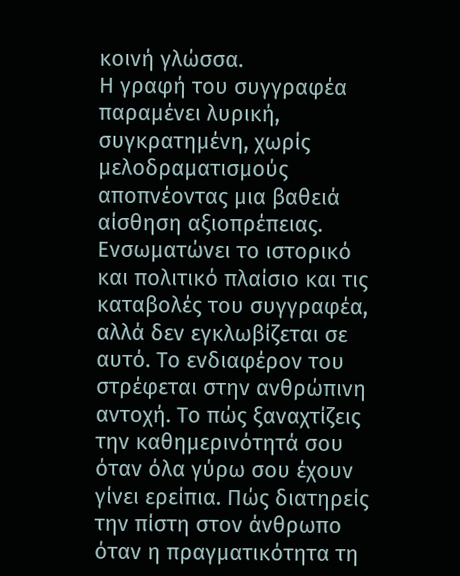κοινή γλώσσα.
Η γραφή του συγγραφέα παραμένει λυρική, συγκρατημένη, χωρίς μελοδραματισμούς αποπνέοντας μια βαθειά αίσθηση αξιοπρέπειας. Ενσωματώνει το ιστορικό και πολιτικό πλαίσιο και τις καταβολές του συγγραφέα, αλλά δεν εγκλωβίζεται σε αυτό. Το ενδιαφέρον του στρέφεται στην ανθρώπινη αντοχή. Το πώς ξαναχτίζεις την καθημερινότητά σου όταν όλα γύρω σου έχουν γίνει ερείπια. Πώς διατηρείς την πίστη στον άνθρωπο όταν η πραγματικότητα τη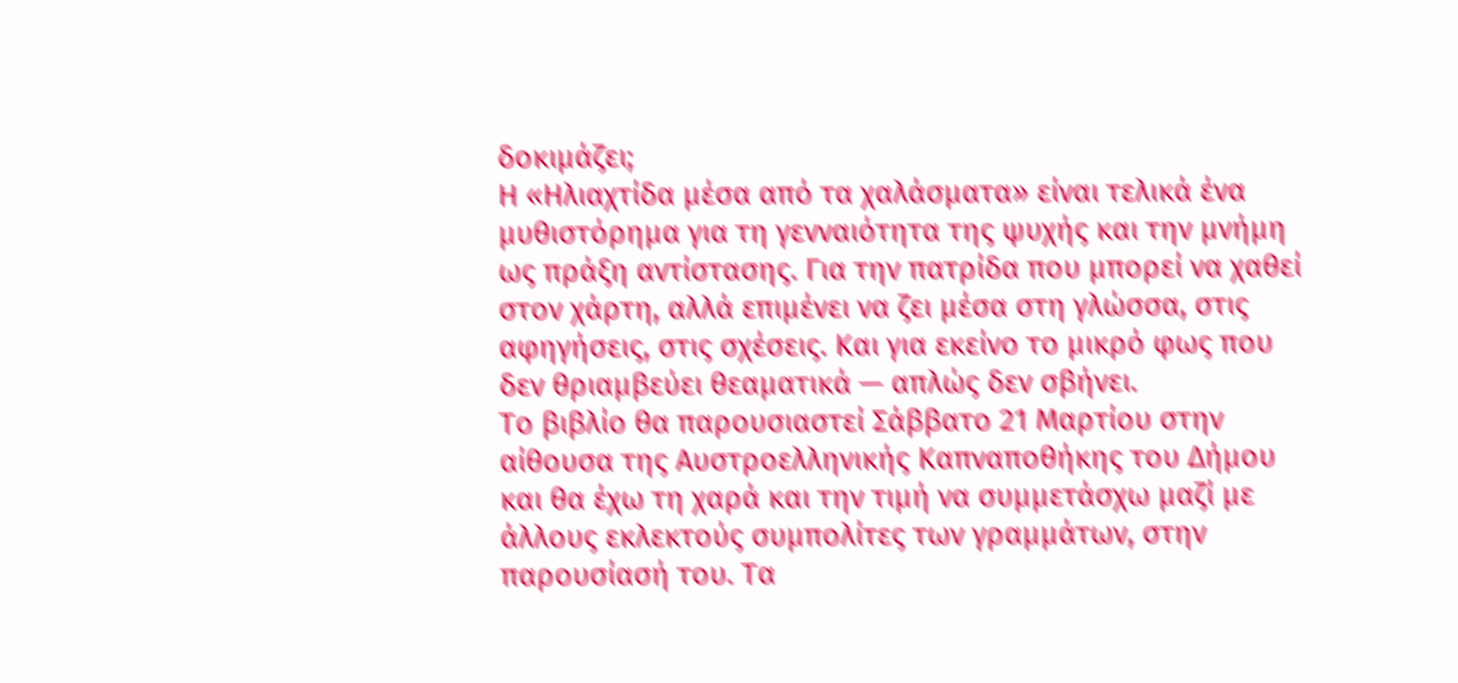δοκιμάζει;
Η «Ηλιαχτίδα μέσα από τα χαλάσματα» είναι τελικά ένα μυθιστόρημα για τη γενναιότητα της ψυχής και την μνήμη ως πράξη αντίστασης. Για την πατρίδα που μπορεί να χαθεί στον χάρτη, αλλά επιμένει να ζει μέσα στη γλώσσα, στις αφηγήσεις, στις σχέσεις. Και για εκείνο το μικρό φως που δεν θριαμβεύει θεαματικά — απλώς δεν σβήνει.
Το βιβλίο θα παρουσιαστεί Σάββατο 21 Μαρτίου στην αίθουσα της Αυστροελληνικής Καπναποθήκης του Δήμου και θα έχω τη χαρά και την τιμή να συμμετάσχω μαζί με άλλους εκλεκτούς συμπολίτες των γραμμάτων, στην παρουσίασή του. Τα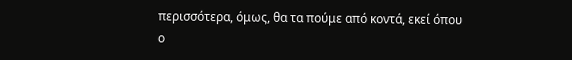περισσότερα, όμως, θα τα πούμε από κοντά, εκεί όπου ο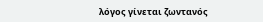λόγος γίνεται ζωντανός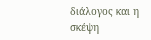διάλογος και η σκέψη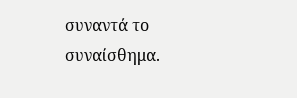συναντά το συναίσθημα.